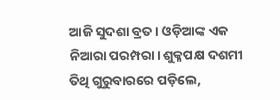ଆଜି ସୁଦଶା ବ୍ରତ। ଓଡ଼ିଆଙ୍କ ଏକ ନିଆରା ପରମ୍ପରା। ଶୁକ୍ଳପକ୍ଷ ଦଶମୀ ତିଥି ଗୁରୁବାରରେ ପଡ଼ିଲେ,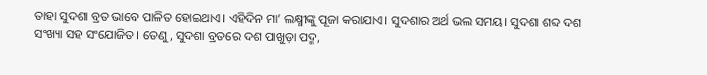ତାହା ସୁଦଶା ବ୍ରତ ଭାବେ ପାଳିତ ହୋଇଥାଏ। ଏହିଦିନ ମା’ ଲକ୍ଷ୍ମୀଙ୍କୁ ପୂଜା କରାଯାଏ। ସୁଦଶାର ଅର୍ଥ ଭଲ ସମୟ। ସୁଦଶା ଶବ୍ଦ ଦଶ ସଂଖ୍ୟା ସହ ସଂଯୋଜିତ। ତେଣୁ, ସୁଦଶା ବ୍ରତରେ ଦଶ ପାଖୁଡ଼ା ପଦ୍ମ,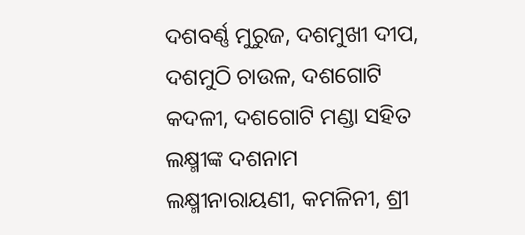ଦଶବର୍ଣ୍ଣ ମୁରୁଜ, ଦଶମୁଖୀ ଦୀପ, ଦଶମୁଠି ଚାଉଳ, ଦଶଗୋଟି କଦଳୀ, ଦଶଗୋଟି ମଣ୍ଡା ସହିତ ଲକ୍ଷ୍ମୀଙ୍କ ଦଶନାମ ଲକ୍ଷ୍ମୀନାରାୟଣୀ, କମଳିନୀ, ଶ୍ରୀ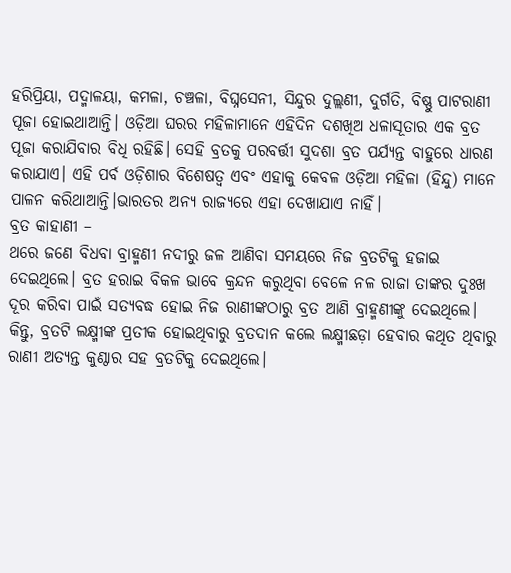ହରିପ୍ରିୟା, ପଦ୍ମାଳୟା, କମଳା, ଚଞ୍ଚଳା, ବିଘ୍ନସେନୀ, ସିନ୍ଦୁର ଦୁଲ୍ଲଣୀ, ଦୁର୍ଗତି, ବିଷ୍ଣୁ ପାଟରାଣୀ ପୂଜା ହୋଇଥାଆନ୍ତି। ଓଡ଼ିଆ ଘରର ମହିଳାମାନେ ଏହିଦିନ ଦଶଖିଅ ଧଳାସୂତାର ଏକ ବ୍ରତ ପୂଜା କରାଯିବାର ବିଧି ରହିଛି। ସେହି ବ୍ରତକୁ ପରବର୍ତ୍ତୀ ସୁଦଶା ବ୍ରତ ପର୍ଯ୍ୟନ୍ତ ବାହୁରେ ଧାରଣ କରାଯାଏ। ଏହି ପର୍ବ ଓଡ଼ିଶାର ବିଶେଷତ୍ୱ ଏବଂ ଏହାକୁ କେବଳ ଓଡ଼ିଆ ମହିଳା (ହିନ୍ଦୁ) ମାନେ ପାଳନ କରିଥାଆନ୍ତି।ଭାରତର ଅନ୍ୟ ରାଜ୍ୟରେ ଏହା ଦେଖାଯାଏ ନାହିଁ।
ବ୍ରତ କାହାଣୀ –
ଥରେ ଜଣେ ବିଧବା ବ୍ରାହ୍ମଣୀ ନଦୀରୁ ଜଳ ଆଣିବା ସମୟରେ ନିଜ ବ୍ରତଟିକୁ ହଜାଇ ଦେଇଥିଲେ। ବ୍ରତ ହରାଇ ବିକଳ ଭାବେ କ୍ରନ୍ଦନ କରୁଥିବା ବେଳେ ନଳ ରାଜା ତାଙ୍କର ଦୁଃଖ ଦୂର କରିବା ପାଇଁ ସତ୍ୟବଦ୍ଧ ହୋଇ ନିଜ ରାଣୀଙ୍କଠାରୁ ବ୍ରତ ଆଣି ବ୍ରାହ୍ମଣୀଙ୍କୁ ଦେଇଥିଲେ। କିନ୍ତୁ, ବ୍ରତଟି ଲକ୍ଷ୍ମୀଙ୍କ ପ୍ରତୀକ ହୋଇଥିବାରୁ ବ୍ରତଦାନ କଲେ ଲକ୍ଷ୍ମୀଛଡ଼ା ହେବାର କଥିତ ଥିବାରୁ ରାଣୀ ଅତ୍ୟନ୍ତ କୁଣ୍ଠାର ସହ ବ୍ରତଟିକୁ ଦେଇଥିଲେ।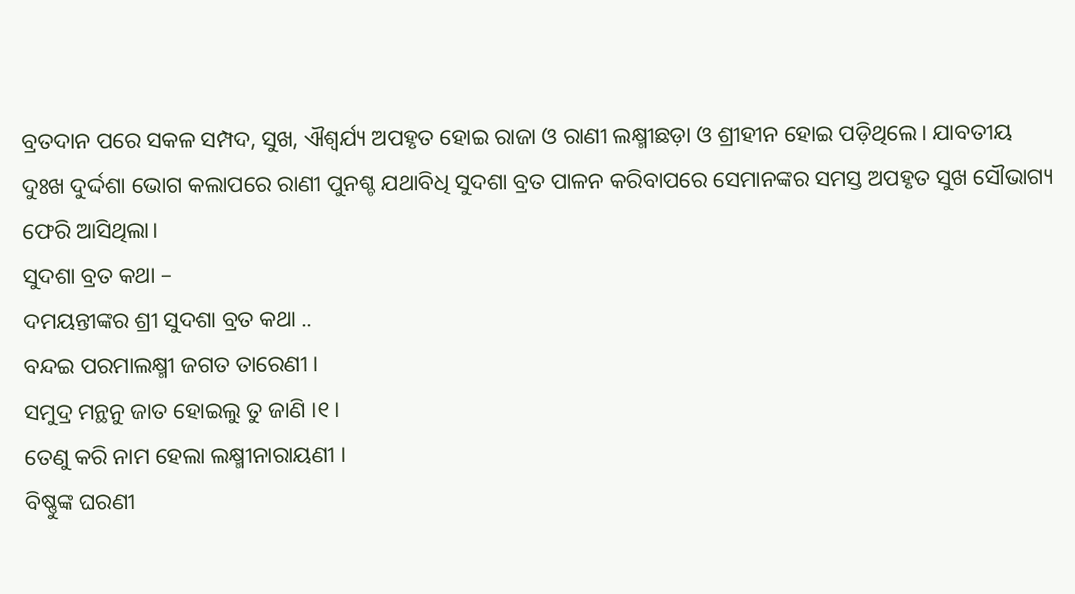ବ୍ରତଦାନ ପରେ ସକଳ ସମ୍ପଦ, ସୁଖ, ଐଶ୍ୱର୍ଯ୍ୟ ଅପହୃତ ହୋଇ ରାଜା ଓ ରାଣୀ ଲକ୍ଷ୍ମୀଛଡ଼ା ଓ ଶ୍ରୀହୀନ ହୋଇ ପଡ଼ିଥିଲେ। ଯାବତୀୟ ଦୁଃଖ ଦୁର୍ଦ୍ଦଶା ଭୋଗ କଲାପରେ ରାଣୀ ପୁନଶ୍ଚ ଯଥାବିଧି ସୁଦଶା ବ୍ରତ ପାଳନ କରିବାପରେ ସେମାନଙ୍କର ସମସ୍ତ ଅପହୃତ ସୁଖ ସୌଭାଗ୍ୟ ଫେରି ଆସିଥିଲା।
ସୁଦଶା ବ୍ରତ କଥା –
ଦମୟନ୍ତୀଙ୍କର ଶ୍ରୀ ସୁଦଶା ବ୍ରତ କଥା ..
ବନ୍ଦଇ ପରମାଲକ୍ଷ୍ମୀ ଜଗତ ତାରେଣୀ ।
ସମୁଦ୍ର ମନ୍ଥନୁ ଜାତ ହୋଇଲୁ ତୁ ଜାଣି ।୧।
ତେଣୁ କରି ନାମ ହେଲା ଲକ୍ଷ୍ମୀନାରାୟଣୀ ।
ବିଷ୍ଣୁଙ୍କ ଘରଣୀ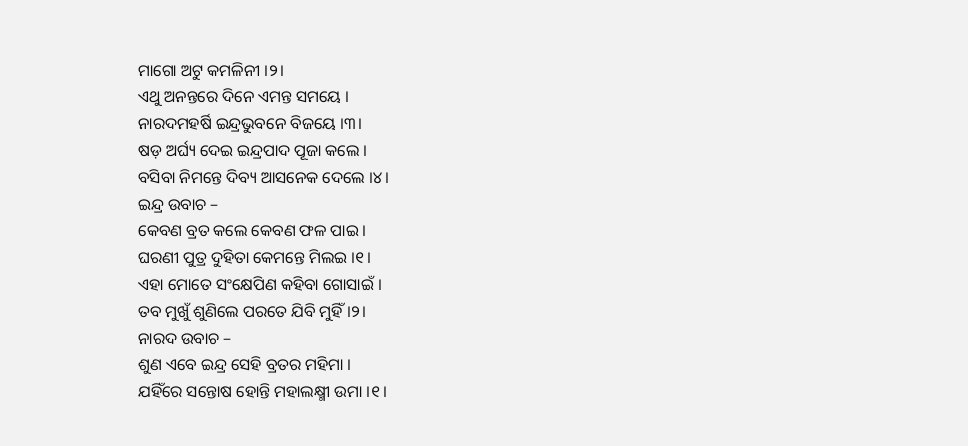ମାଗୋ ଅଟୁ କମଳିନୀ ।୨।
ଏଥୁ ଅନନ୍ତରେ ଦିନେ ଏମନ୍ତ ସମୟେ ।
ନାରଦମହର୍ଷି ଇନ୍ଦ୍ରଭୁବନେ ବିଜୟେ ।୩।
ଷଡ଼ ଅର୍ଘ୍ୟ ଦେଇ ଇନ୍ଦ୍ରପାଦ ପୂଜା କଲେ ।
ବସିବା ନିମନ୍ତେ ଦିବ୍ୟ ଆସନେକ ଦେଲେ ।୪।
ଇନ୍ଦ୍ର ଉବାଚ –
କେବଣ ବ୍ରତ କଲେ କେବଣ ଫଳ ପାଇ ।
ଘରଣୀ ପୁତ୍ର ଦୁହିତା କେମନ୍ତେ ମିଲଇ ।୧।
ଏହା ମୋତେ ସଂକ୍ଷେପିଣ କହିବା ଗୋସାଇଁ ।
ତବ ମୁଖୁଁ ଶୁଣିଲେ ପରତେ ଯିବି ମୁହିଁ ।୨।
ନାରଦ ଉବାଚ –
ଶୁଣ ଏବେ ଇନ୍ଦ୍ର ସେହି ବ୍ରତର ମହିମା ।
ଯହିଁରେ ସନ୍ତୋଷ ହୋନ୍ତି ମହାଲକ୍ଷ୍ମୀ ଉମା ।୧।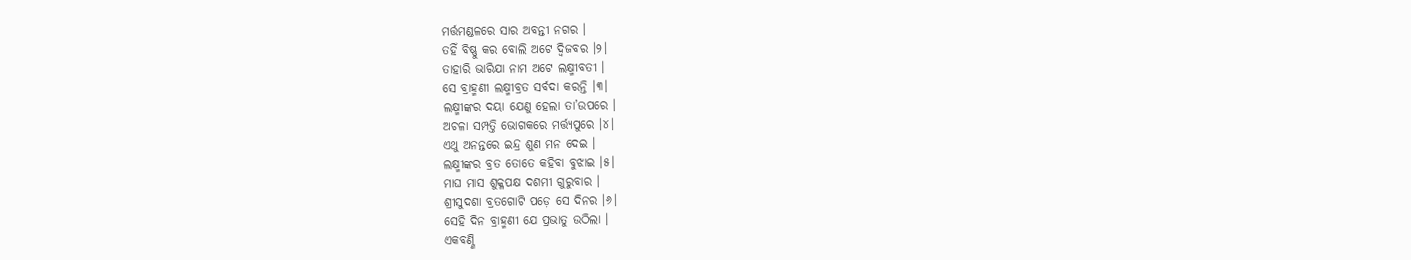ମର୍ତ୍ତମଣ୍ଡଳରେ ସାର ଅବନ୍ତୀ ନଗର ।
ତହିଁ ବିଷ୍ଣୁ କର ବୋଲି ଅଟେ ଦ୍ୱିଜବର ।୨।
ତାହାରି ଭାରିଯା ନାମ ଅଟେ ଲକ୍ଷ୍ମୀବତୀ ।
ସେ ବ୍ରାହ୍ମଣୀ ଲକ୍ଷ୍ମୀବ୍ରତ ସର୍ବଦା କରନ୍ତି ।୩।
ଲକ୍ଷ୍ମୀଙ୍କର ଦୟା ଯେଣୁ ହେଲା ତା’ଉପରେ ।
ଅଚଳା ସମ୍ପତ୍ତି ଭୋଗକରେ ମର୍ତ୍ତ୍ୟପୁରେ ।୪।
ଏଥୁ ଅନନ୍ତରେ ଇନ୍ଦ୍ର ଶୁଣ ମନ ଦେଇ ।
ଲକ୍ଷ୍ମୀଙ୍କର ବ୍ରତ ତୋତେ କହିବା ବୁଝାଇ ।୫।
ମାଘ ମାସ ଶୁକ୍ଳପକ୍ଷ ଦଶମୀ ଗୁରୁବାର ।
ଶ୍ରୀସୁଦଶା ବ୍ରତଗୋଟି ପଡ଼େ ସେ ଦିନର ।୬।
ସେହି ଦିନ ବ୍ରାହ୍ମଣୀ ଯେ ପ୍ରଭାତୁ ଉଠିଲା ।
ଏକବଣ୍ଣି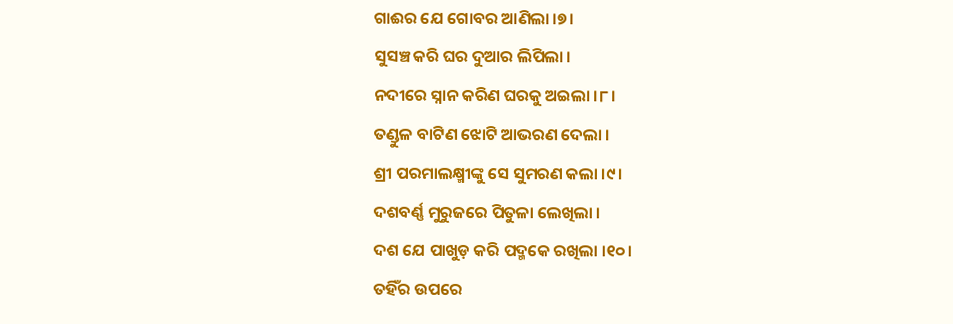ଗାଈର ଯେ ଗୋବର ଆଣିଲା ।୭।
ସୁସଞ୍ଚ କରି ଘର ଦୁଆର ଲିପିଲା ।
ନଦୀରେ ସ୍ନାନ କରିଣ ଘରକୁ ଅଇଲା ।୮।
ତଣ୍ଡୁଳ ବାଟିଣ ଝୋଟି ଆଭରଣ ଦେଲା ।
ଶ୍ରୀ ପରମାଲକ୍ଷ୍ମୀଙ୍କୁ ସେ ସୁମରଣ କଲା ।୯।
ଦଶବର୍ଣ୍ଣ ମୁରୁଜରେ ପିତୁଳା ଲେଖିଲା ।
ଦଶ ଯେ ପାଖୁଡ଼ କରି ପଦ୍ମକେ ରଖିଲା ।୧୦।
ତହିଁର ଉପରେ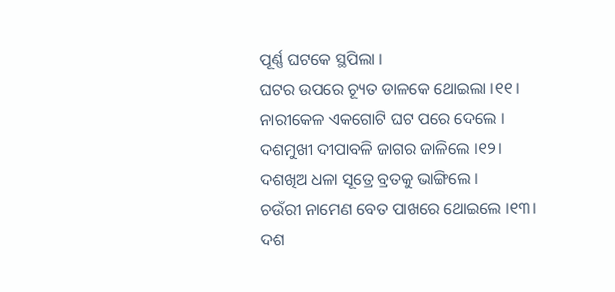ପୂର୍ଣ୍ଣ ଘଟକେ ସ୍ଥପିଲା ।
ଘଟର ଉପରେ ଚ୍ୟୂତ ଡାଳକେ ଥୋଇଲା ।୧୧।
ନାରୀକେଳ ଏକଗୋଟି ଘଟ ପରେ ଦେଲେ ।
ଦଶମୁଖୀ ଦୀପାବଳି ଜାଗର ଜାଳିଲେ ।୧୨।
ଦଶଖିଅ ଧଳା ସୂତ୍ରେ ବ୍ରତକୁ ଭାଙ୍ଗିଲେ ।
ଚଉଁରୀ ନାମେଣ ବେତ ପାଖରେ ଥୋଇଲେ ।୧୩।
ଦଶ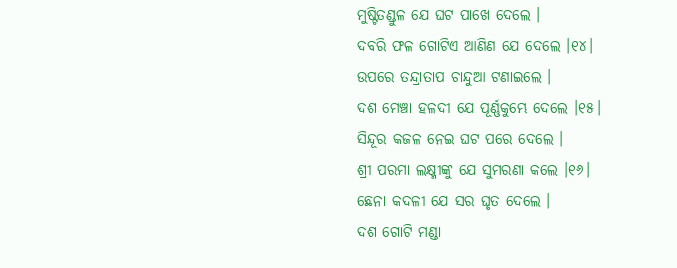ମୁଷ୍ଟିତଣ୍ଡୁଳ ଯେ ଘଟ ପାଖେ ଦେଲେ ।
ଦବରି ଫଳ ଗୋଟିଏ ଆଣିଣ ଯେ ଦେଲେ ।୧୪।
ଉପରେ ତନ୍ଦ୍ରାତାପ ଚାନ୍ଦୁଆ ଟଣାଇଲେ ।
ଦଶ ମେଞ୍ଚା ହଳଦୀ ଯେ ପୂର୍ଣ୍ଣକୁମ୍ଭେ ଦେଲେ ।୧୫।
ସିନ୍ଦୂର କଜଳ ନେଇ ଘଟ ପରେ ଦେଲେ ।
ଶ୍ରୀ ପରମା ଲକ୍ଷ୍ମୀଙ୍କୁ ଯେ ସୁମରଣା କଲେ ।୧୬।
ଛେନା କଦଳୀ ଯେ ସର ଘୃତ ଦେଲେ ।
ଦଶ ଗୋଟି ମଣ୍ଡା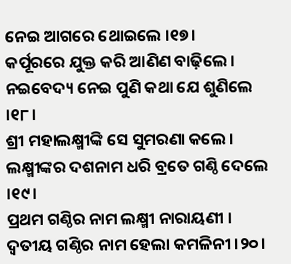ନେଇ ଆଗରେ ଥୋଇଲେ ।୧୭।
କର୍ପୂରରେ ଯୁକ୍ତ କରି ଆଣିଣ ବାଢ଼ିଲେ ।
ନଇବେଦ୍ୟ ନେଇ ପୁଣି କଥା ଯେ ଶୁଣିଲେ ।୧୮।
ଶ୍ରୀ ମହାଲକ୍ଷ୍ମୀଙ୍କି ସେ ସୁମରଣା କଲେ ।
ଲକ୍ଷ୍ମୀଙ୍କର ଦଶନାମ ଧରି ବ୍ରତେ ଗଣ୍ଠି ଦେଲେ ।୧୯।
ପ୍ରଥମ ଗଣ୍ଠିର ନାମ ଲକ୍ଷ୍ମୀ ନାରାୟଣୀ ।
ଦ୍ୱତୀୟ ଗଣ୍ଠିର ନାମ ହେଲା କମଳିନୀ ।୨୦।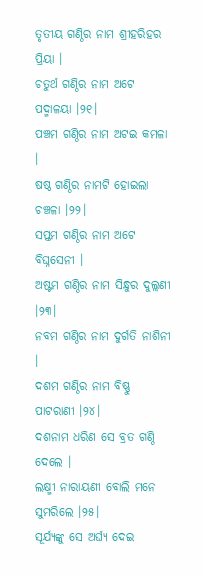ତୃତୀୟ ଗଣ୍ଠିର ନାମ ଶ୍ରୀହରିହର ପ୍ରିୟା ।
ଚତୁର୍ଥ ଗଣ୍ଠିର ନାମ ଅଟେ ପଦ୍ମାଳୟା ।୨୧।
ପଞ୍ଚମ ଗଣ୍ଠିର ନାମ ଅଟଇ କମଳା ।
ଷଷ୍ଠ ଗଣ୍ଠିର ନାମଟି ହୋଇଲା ଚଞ୍ଚଳା ।୨୨।
ସପ୍ତମ ଗଣ୍ଠିର ନାମ ଅଟେ ବିଘ୍ନସେନୀ ।
ଅଷ୍ଟମ ଗଣ୍ଠିର ନାମ ସିନ୍ଧୁର ଦୁଲ୍ଲଣୀ ।୨୩।
ନବମ ଗଣ୍ଠିର ନାମ ଦୁର୍ଗତି ନାଶିନୀ ।
ଦଶମ ଗଣ୍ଠିର ନାମ ବିଷ୍ଣୁ ପାଟରାଣୀ ।୨୪।
ଦଶନାମ ଧରିଣ ସେ ବ୍ରତ ଗଣ୍ଠି ଦେଲେ ।
ଲକ୍ଷ୍ମୀ ନାରାୟଣୀ ବୋଲି ମନେ ସୁମରିଲେ ।୨୫।
ସୂର୍ଯ୍ୟଙ୍କୁ ସେ ଅର୍ଘ୍ୟ ଦେଇ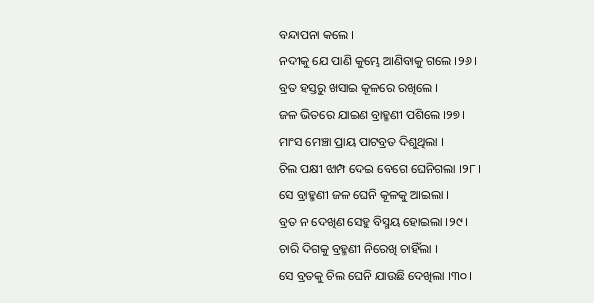ବନ୍ଦାପନା କଲେ ।
ନଦୀକୁ ଯେ ପାଣି କୁମ୍ଭେ ଆଣିବାକୁ ଗଲେ ।୨୬।
ବ୍ରତ ହସ୍ତରୁ ଖସାଇ କୂଳରେ ରଖିଲେ ।
ଜଳ ଭିତରେ ଯାଇଣ ବ୍ରାହ୍ମଣୀ ପଶିଲେ ।୨୭।
ମାଂସ ମେଞ୍ଚା ପ୍ରାୟ ପାଟବ୍ରତ ଦିଶୁଥିଲା ।
ଚିଲ ପକ୍ଷୀ ଝାମ୍ପ ଦେଇ ବେଗେ ଘେନିଗଲା ।୨୮।
ସେ ବ୍ରାହ୍ମଣୀ ଜଳ ଘେନି କୂଳକୁ ଆଇଲା ।
ବ୍ରତ ନ ଦେଖିଣ ସେହୁ ବିସ୍ମୟ ହୋଇଲା ।୨୯।
ଚାରି ଦିଗକୁ ବ୍ରହ୍ମଣୀ ନିରେଖି ଚାହିଁଲା ।
ସେ ବ୍ରତକୁ ଚିଲ ଘେନି ଯାଉଛି ଦେଖିଲା ।୩୦।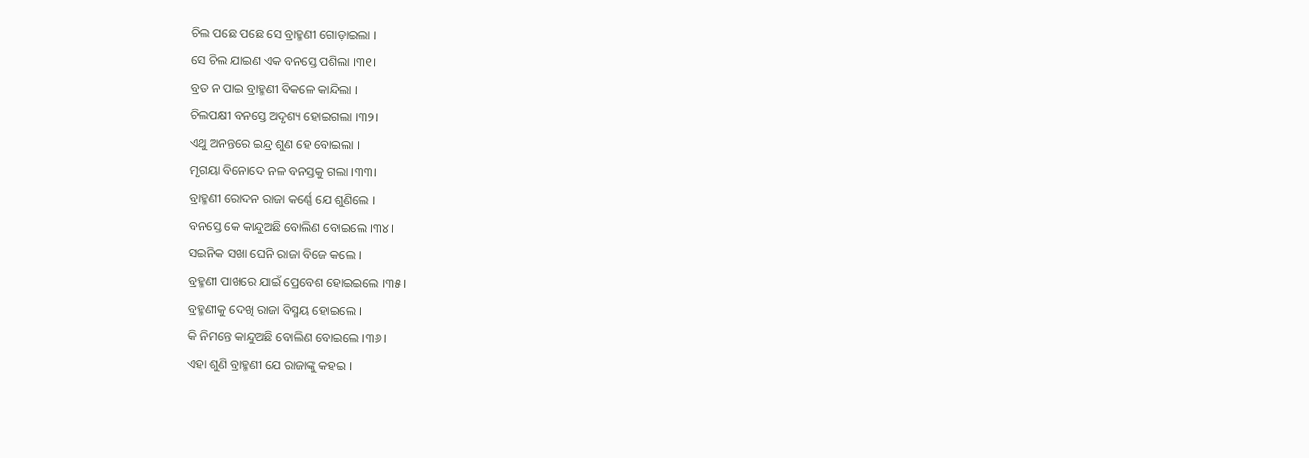ଚିଲ ପଛେ ପଛେ ସେ ବ୍ରାହ୍ମଣୀ ଗୋଡ଼ାଇଲା ।
ସେ ଚିଲ ଯାଇଣ ଏକ ବନସ୍ତେ ପଶିଲା ।୩୧।
ବ୍ରତ ନ ପାଇ ବ୍ରାହ୍ମଣୀ ବିକଳେ କାନ୍ଦିଲା ।
ଚିଲପକ୍ଷୀ ବନସ୍ତେ ଅଦୃଶ୍ୟ ହୋଇଗଲା ।୩୨।
ଏଥୁ ଅନନ୍ତରେ ଇନ୍ଦ୍ର ଶୁଣ ହେ ବୋଇଲା ।
ମୃଗୟା ବିନୋଦେ ନଳ ବନସ୍ତକୁ ଗଲା ।୩୩।
ବ୍ରାହ୍ମଣୀ ରୋଦନ ରାଜା କର୍ଣ୍ଣେ ଯେ ଶୁଣିଲେ ।
ବନସ୍ତେ କେ କାନ୍ଦୁଅଛି ବୋଲିଣ ବୋଇଲେ ।୩୪।
ସଇନିକ ସଖା ଘେନି ରାଜା ବିଜେ କଲେ ।
ବ୍ରହ୍ମଣୀ ପାଖରେ ଯାଇଁ ପ୍ରେବେଶ ହୋଇଇଲେ ।୩୫।
ବ୍ରହ୍ମଣୀକୁ ଦେଖି ରାଜା ବିସ୍ମୟ ହୋଇଲେ ।
କି ନିମନ୍ତେ କାନ୍ଦୁଅଛି ବୋଲିଣ ବୋଇଲେ ।୩୬।
ଏହା ଶୁଣି ବ୍ରାହ୍ମଣୀ ଯେ ରାଜାଙ୍କୁ କହଇ ।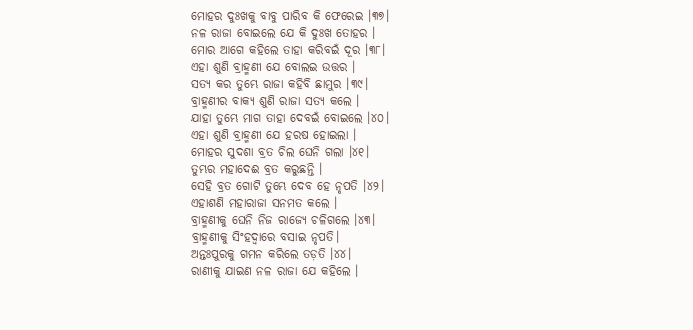ମୋହର ଦୁଃଖକୁ ବାବୁ ପାରିବ କି ଫେରେଇ ।୩୭।
ନଳ ରାଜା ବୋଇଲେ ଯେ କି ଦୁଃଖ ତୋହର ।
ମୋର ଆଗେ କହିଲେ ତାହା କରିବଇଁ ଦୂର ।୩୮।
ଏହା ଶୁଣି ବ୍ରାହ୍ମଣୀ ଯେ ବୋଲଇ ଉତ୍ତର ।
ସତ୍ୟ କର ତୁମ୍ଭେ ରାଜା କହିବି ଛାମୁର ।୩୯।
ବ୍ରାହ୍ମଣୀର ବାକ୍ୟ ଶୁଣି ରାଜା ସତ୍ୟ କଲେ ।
ଯାହା ତୁମ୍ଭେ ମାଗ ତାହା ଦେବଇଁ ବୋଇଲେ ।୪୦।
ଏହା ଶୁଣି ବ୍ରାହ୍ମଣୀ ଯେ ହରଷ ହୋଇଲା ।
ମୋହର ସୁଦଶା ବ୍ରତ ଚିଲ ଘେନି ଗଲା ।୪୧।
ତୁମ୍ଭର ମହାଦେଈ ବ୍ରତ କରୁଛନ୍ତି ।
ସେହି ବ୍ରତ ଗୋଟି ତୁମ୍ଭେ ଦେବ ହେ ନୃପତି ।୪୨।
ଏହାଶଣି ମହାରାଜା ସନମତ କଲେ ।
ବ୍ରାହ୍ମଣୀକୁ ଘେନି ନିଜ ରାଜ୍ୟେ ଚଳିଗଲେ ।୪୩।
ବ୍ରାହ୍ମଣୀକୁ ସିଂହଦ୍ୱାରେ ବସାଇ ନୃପତି।
ଅନ୍ତଃପୁରକୁ ଗମନ କରିଲେ ତଡ଼ତି ।୪୪।
ରାଣୀକୁ ଯାଇଣ ନଳ ରାଜା ଯେ କହିଲେ ।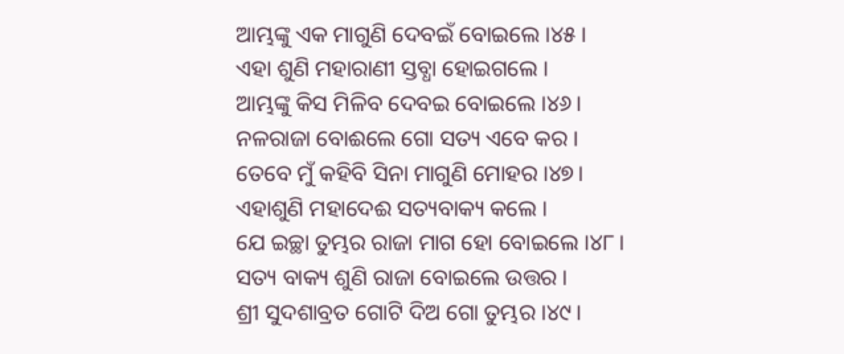ଆମ୍ଭଙ୍କୁ ଏକ ମାଗୁଣି ଦେବଇଁ ବୋଇଲେ ।୪୫।
ଏହା ଶୁଣି ମହାରାଣୀ ସ୍ତବ୍ଧା ହୋଇଗଲେ ।
ଆମ୍ଭଙ୍କୁ କିସ ମିଳିବ ଦେବଇ ବୋଇଲେ ।୪୬।
ନଳରାଜା ବୋଈଲେ ଗୋ ସତ୍ୟ ଏବେ କର ।
ତେବେ ମୁଁ କହିବି ସିନା ମାଗୁଣି ମୋହର ।୪୭।
ଏହାଶୁଣି ମହାଦେଈ ସତ୍ୟବାକ୍ୟ କଲେ ।
ଯେ ଇଚ୍ଛା ତୁମ୍ଭର ରାଜା ମାଗ ହୋ ବୋଇଲେ ।୪୮।
ସତ୍ୟ ବାକ୍ୟ ଶୁଣି ରାଜା ବୋଇଲେ ଉତ୍ତର ।
ଶ୍ରୀ ସୁଦଶାବ୍ରତ ଗୋଟି ଦିଅ ଗୋ ତୁମ୍ଭର ।୪୯।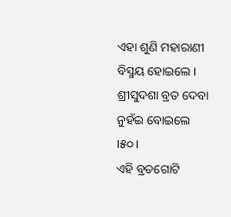ଏହା ଶୁଣି ମହାରାଣୀ ବିସ୍ମୟ ହୋଇଲେ ।
ଶ୍ରୀସୁଦଶା ବ୍ରତ ଦେବା ନୁହଁଇ ବୋଇଲେ ।୫୦।
ଏହି ବ୍ରତଗୋଟି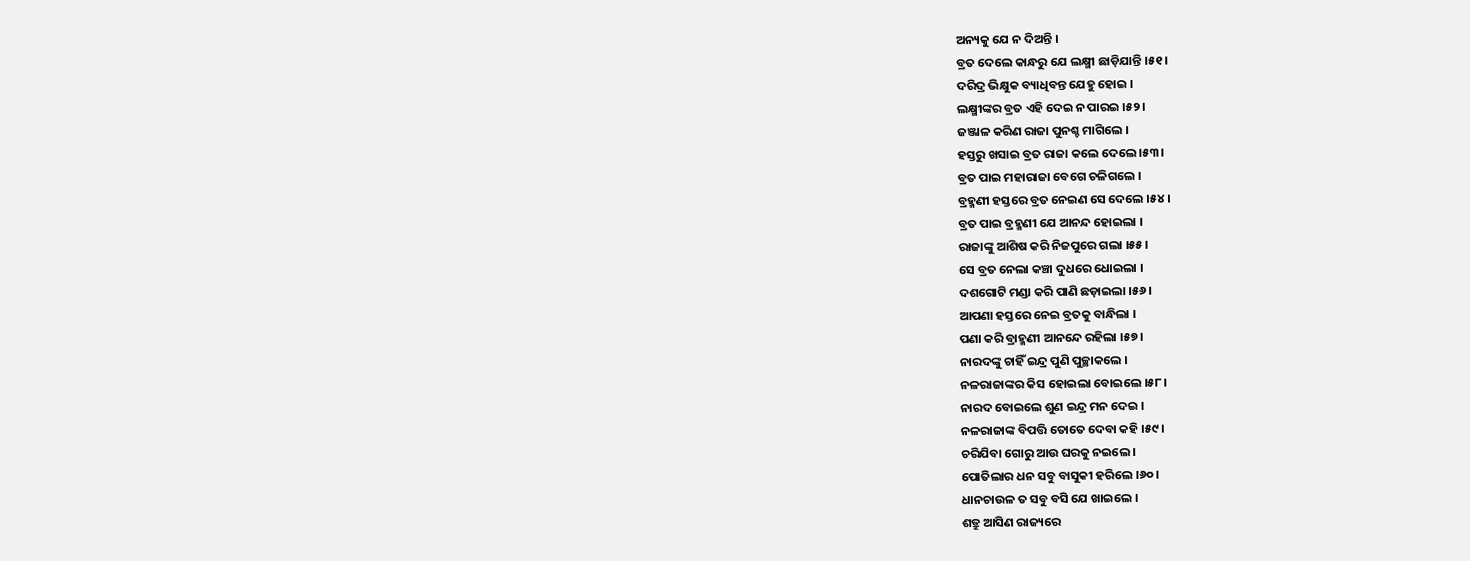ଅନ୍ୟକୁ ଯେ ନ ଦିଅନ୍ତି ।
ବ୍ରତ ଦେଲେ କାନ୍ଧରୁ ଯେ ଲକ୍ଷ୍ମୀ ଛାଡ଼ିଯାନ୍ତି ।୫୧।
ଦରିଦ୍ର ଭିକ୍ଷୁକ ବ୍ୟାଧିବନ୍ତ ଯେହୁ ହୋଇ ।
ଲକ୍ଷ୍ମୀଙ୍କର ବ୍ରତ ଏହି ଦେଇ ନ ପାରଇ ।୫୨।
ଜଞ୍ଜାଳ କରିଣ ରାଜା ପୁନଶ୍ଚ ମାଗିଲେ ।
ହସ୍ତରୁ ଖସାଇ ବ୍ରତ ରାଜା କଲେ ଦେଲେ ।୫୩।
ବ୍ରତ ପାଇ ମହାରାଜା ବେଗେ ଚଳିଗଲେ ।
ବ୍ରହ୍ମଣୀ ହସ୍ତରେ ବ୍ରତ ନେଇଣ ସେ ଦେଲେ ।୫୪।
ବ୍ରତ ପାଇ ବ୍ରହ୍ମଣୀ ଯେ ଆନନ୍ଦ ହୋଇଲା ।
ରାଜାଙ୍କୁ ଆଶିଷ କରି ନିଜପୁରେ ଗଲା ।୫୫।
ସେ ବ୍ରତ ନେଲା କଞ୍ଚା ଦୁଧରେ ଧୋଇଲା ।
ଦଶଗୋଟି ମଣ୍ଡା କରି ପାଣି ଛଡ଼ାଇଲା ।୫୬।
ଆପଣା ହସ୍ତରେ ନେଇ ବ୍ରତକୁ ବାନ୍ଧିଲା ।
ପଣା କରି ବ୍ରାହ୍ମଣୀ ଆନନ୍ଦେ ରହିଲା ।୫୭।
ନାରଦଙ୍କୁ ଚାହିଁ ଇନ୍ଦ୍ର ପୁଣି ପୁଚ୍ଛାକଲେ ।
ନଳରାଜାଙ୍କର କିସ ହୋଇଲା ବୋଇଲେ ।୫୮।
ନାରଦ ବୋଇଲେ ଶୁଣ ଇନ୍ଦ୍ର ମନ ଦେଇ ।
ନଳରାଜାଙ୍କ ବିପତ୍ତି ତୋତେ ଦେବା କହି ।୫୯।
ଚରିଯିବା ଗୋରୁ ଆଉ ଘରକୁ ନଇଲେ ।
ପୋତିଲାର ଧନ ସବୁ ବାସୁକୀ ହରିଲେ ।୬୦।
ଧାନଚାଉଳ ତ ସବୁ ବସି ଯେ ଖାଇଲେ ।
ଶତ୍ରୁ ଆସିଣ ରାଜ୍ୟରେ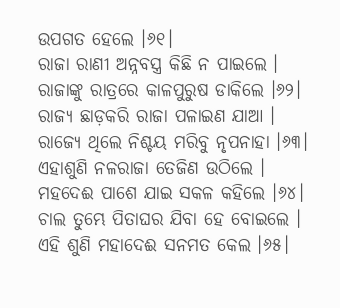ଉପଗତ ହେଲେ ।୬୧।
ରାଜା ରାଣୀ ଅନ୍ନବସ୍ତ୍ର କିଛି ନ ପାଇଲେ ।
ରାଜାଙ୍କୁ ରାତ୍ରରେ କାଳପୁରୁଷ ଡାକିଲେ ।୬୨।
ରାଜ୍ୟ ଛାଡ଼କରି ରାଜା ପଳାଇଣ ଯାଆ ।
ରାଜ୍ୟେ ଥିଲେ ନିଶ୍ଚୟ ମରିବୁ ନୃପନାହା ।୬୩।
ଏହାଶୁଣି ନଳରାଜା ତେଜିଣ ଉଠିଲେ ।
ମହଦେଈ ପାଶେ ଯାଇ ସକଳ କହିଲେ ।୬୪।
ଚାଲ ତୁମ୍ଭେ ପିତାଘର ଯିବା ହେ ବୋଇଲେ ।
ଏହି ଶୁଣି ମହାଦେଈ ସନମତ କେଲ ।୬୫।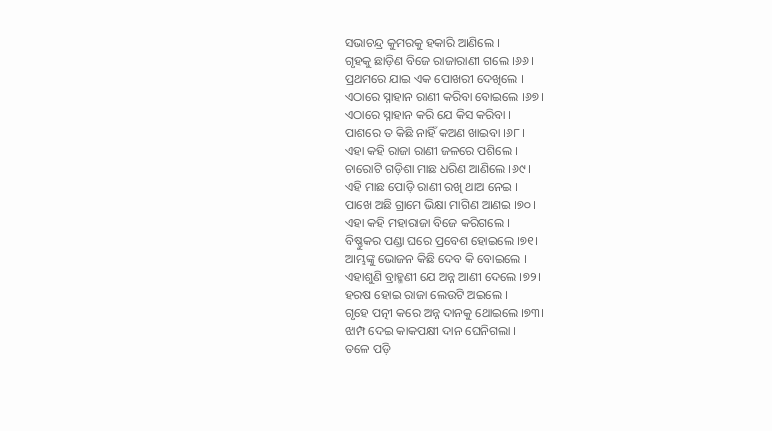ସଭାଚନ୍ଦ୍ର କୁମରକୁ ହକାରି ଆଣିଲେ ।
ଗୃହକୁ ଛାଡ଼ିଣ ବିଜେ ରାଜାରାଣୀ ଗଲେ ।୬୬।
ପ୍ରଥମରେ ଯାଇ ଏକ ପୋଖରୀ ଦେଖିଲେ ।
ଏଠାରେ ସ୍ନାହାନ ରାଣୀ କରିବା ବୋଇଲେ ।୬୭।
ଏଠାରେ ସ୍ନାହାନ କରି ଯେ କିସ କରିବା ।
ପାଶରେ ତ କିଛି ନାହିଁ କଅଣ ଖାଇବା ।୬୮।
ଏହା କହି ରାଜା ରାଣୀ ଜଳରେ ପଶିଲେ ।
ଚାରୋଟି ଗଡ଼ିଶା ମାଛ ଧରିଣ ଆଣିଲେ ।୬୯।
ଏହି ମାଛ ପୋଡ଼ି ରାଣୀ ରଖି ଥାଅ ନେଇ ।
ପାଖେ ଅଛି ଗ୍ରାମେ ଭିକ୍ଷା ମାଗିଣ ଆଣଇ ।୭୦।
ଏହା କହି ମହାରାଜା ବିଜେ କରିଗଲେ ।
ବିଷ୍ଣୁକର ପଣ୍ଡା ଘରେ ପ୍ରବେଶ ହୋଇଲେ ।୭୧।
ଆମ୍ଭଙ୍କୁ ଭୋଜନ କିଛି ଦେବ କି ବୋଇଲେ ।
ଏହାଶୁଣି ବ୍ରାହ୍ମଣୀ ଯେ ଅନ୍ନ ଆଣୀ ଦେଲେ ।୭୨।
ହରଷ ହୋଇ ରାଜା ଲେଉଟି ଅଇଲେ ।
ଗୃହେ ପତ୍ନୀ କରେ ଅନ୍ନ ଦାନକୁ ଥୋଇଲେ ।୭୩।
ଝାମ୍ପ ଦେଇ କାକପକ୍ଷୀ ଦାନ ଘେନିଗଲା ।
ତଳେ ପଡ଼ି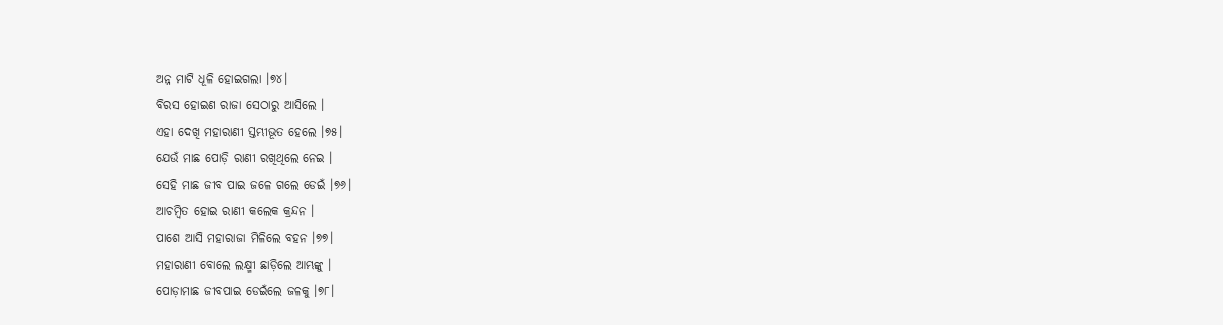ଅନ୍ନ ମାଟି ଧୂଳି ହୋଇଗଲା ।୭୪।
ବିରସ ହୋଇଣ ରାଜା ସେଠାରୁ ଆସିଲେ ।
ଏହା ଦେଖି ମହାରାଣୀ ସ୍ତମ୍ଭୀଭୂତ ହେଲେ ।୭୫।
ଯେଉଁ ମାଛ ପୋଡ଼ି ରାଣୀ ରଖିଥିଲେ ନେଇ ।
ସେହି ମାଛ ଜୀବ ପାଇ ଜଳେ ଗଲେ ଡେଇଁ ।୭୬।
ଆଚମ୍ବିତ ହୋଇ ରାଣୀ କଲେକ କ୍ରନ୍ଦନ ।
ପାଶେ ଆସି ମହାରାଜା ମିଳିଲେ ବହନ ।୭୭।
ମହାରାଣୀ ବୋଲେ ଲକ୍ଷ୍ମୀ ଛାଡ଼ିଲେ ଆମ୍ଭଙ୍କୁ ।
ପୋଡ଼ାମାଛ ଜୀବପାଇ ଡେଇଁଲେ ଜଳକୁ ।୭୮।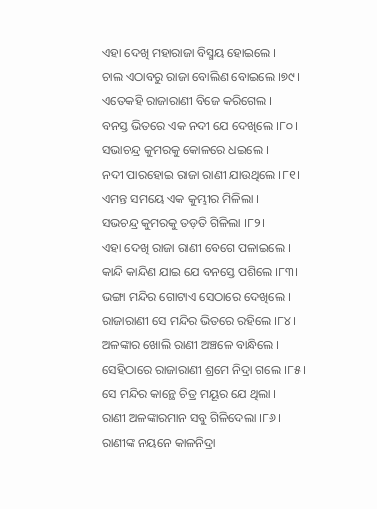ଏହା ଦେଖି ମହାରାଜା ବିସ୍ମୟ ହୋଇଲେ ।
ଚାଲ ଏଠାବରୁ ରାଜା ବୋଲିଣ ବୋଇଲେ ।୭୯।
ଏତେକହି ରାଜାରାଣୀ ବିଜେ କରିଗେଲ ।
ବନସ୍ତ ଭିତରେ ଏକ ନଦୀ ଯେ ଦେଖିଲେ ।୮୦।
ସଭାଚନ୍ଦ୍ର କୁମରକୁ କୋଳରେ ଧଇଲେ ।
ନଦୀ ପାରହୋଇ ରାଜା ରାଣୀ ଯାଉଥିଲେ ।୮୧।
ଏମନ୍ତ ସମୟେ ଏକ କୁମ୍ଭୀର ମିଳିଲା ।
ସଭଚନ୍ଦ୍ର କୁମରକୁ ତଡ଼ତି ଗିଳିଲା ।୮୨।
ଏହା ଦେଖି ରାଜା ରାଣୀ ବେଗେ ପଳାଇଲେ ।
କାନ୍ଦି କାନ୍ଦିଣ ଯାଇ ଯେ ବନସ୍ତେ ପଶିଲେ ।୮୩।
ଭଙ୍ଗା ମନ୍ଦିର ଗୋଟାଏ ସେଠାରେ ଦେଖିଲେ ।
ରାଜାରାଣୀ ସେ ମନ୍ଦିର ଭିତରେ ରହିଲେ ।୮୪।
ଅଳଙ୍କାର ଖୋଲି ରାଣୀ ଅଞ୍ଚଳେ ବାନ୍ଧିଲେ ।
ସେହିଠାରେ ରାଜାରାଣୀ ଶ୍ରମେ ନିଦ୍ରା ଗଲେ ।୮୫।
ସେ ମନ୍ଦିର କାନ୍ଥେ ଚିତ୍ର ମୟୂର ଯେ ଥିଲା ।
ରାଣୀ ଅଳଙ୍କାରମାନ ସବୁ ଗିଳିଦେଲା ।୮୬।
ରାଣୀଙ୍କ ନୟନେ କାଳନିଦ୍ରା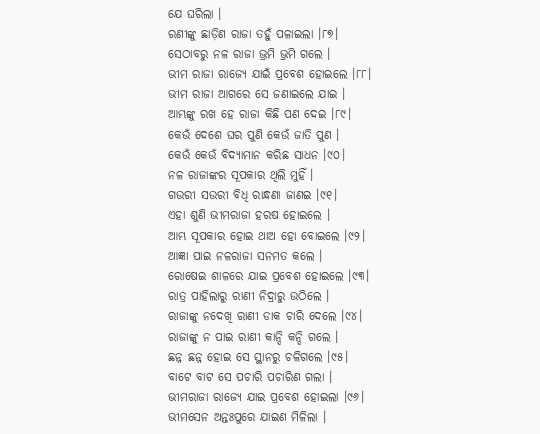ଯେ ଘରିଲା ।
ରଣୀଙ୍କୁ ଛାଡ଼ିଣ ରାଜା ତହୁଁ ପଳାଇଲା ।୮୭।
ସେଠାବରୁ ନଳ ରାଜା ଭ୍ରମି ଭ୍ରମି ଗଲେ ।
ଭୀମ ରାଜା ରାଜ୍ୟେ ଯାଇଁ ପ୍ରବେଶ ହୋଇଲେ ।୮୮।
ଭୀମ ରାଜା ଆଗରେ ସେ ଜଣାଇଲେ ଯାଇ ।
ଆମ୍ଭଙ୍କୁ ରଖ ହେ ରାଜା କିଛି ପଣ ଦେଇ ।୮୯।
କେଉଁ ଦେଶେ ଘର ପୁଣି କେଉଁ ଜାତି ପୁଣ ।
କେଉଁ କେଉଁ ବିଦ୍ୟାମାନ କରିଛ ସାଧନ ।୯୦।
ନଳ ରାଜାଙ୍କର ସୂପକାର ଥିଲି ମୁହିଁ ।
ଗଉରୀ ସଉରୀ ବିଧି ରାନ୍ଧଣା ଜାଣଇ ।୯୧।
ଏହା ଶୁଣି ଭୀମରାଜା ହରଷ ହୋଇଲେ ।
ଆମ୍ଭ ସୂପକାର ହୋଇ ଥାଅ ହୋ ବୋଇଲେ ।୯୨।
ଆଜ୍ଞା ପାଇ ନଳରାଜା ସନମତ କଲେ ।
ରୋଷେଇ ଶାଳରେ ଯାଇ ପ୍ରବେଶ ହୋଇଲେ ।୯୩।
ରାତ୍ର ପାହିଲାରୁ ରାଣୀ ନିଦ୍ରାରୁ ଉଠିଲେ ।
ରାଜାଙ୍କୁ ନଦେଖି ରାଣୀ ଡାକ ଚାରି ଦେଲେ ।୯୪।
ରାଜାଙ୍କୁ ନ ପାଇ ରାଣୀ କାନ୍ଦି କନ୍ଦି ଗଲେ ।
ଛନ୍ନ ଛନ୍ନ ହୋଇ ସେ ସ୍ଥାନରୁ ଚଳିଗଲେ ।୯୫।
ବାଟେ ବାଟ ସେ ପଚାରି ପଚାରିଣ ଗଲା ।
ଭୀମରାଜା ରାଜ୍ୟେ ଯାଇ ପ୍ରବେଶ ହୋଇଲା ।୯୬।
ଭୀମସେନ ଅନ୍ତଃପୁରେ ଯାଇଣ ମିଳିଲା ।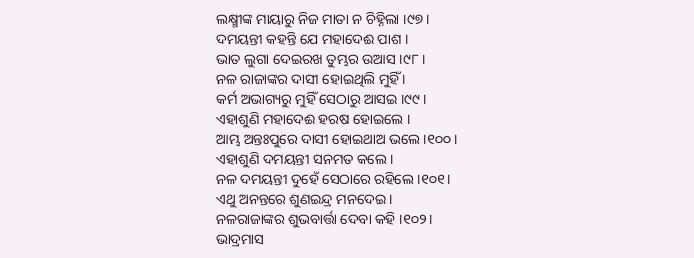ଲକ୍ଷ୍ମୀଙ୍କ ମାୟାରୁ ନିଜ ମାତା ନ ଚିହ୍ନିଲା ।୯୭।
ଦମୟନ୍ତୀ କହନ୍ତି ଯେ ମହାଦେଈ ପାଶ ।
ଭାତ ଲୁଗା ଦେଇରଖ ତୁମ୍ଭର ଉଆସ ।୯୮।
ନଳ ରାଜାଙ୍କର ଦାସୀ ହୋଇଥିଲି ମୁହିଁ ।
କର୍ମ ଅଭାଗ୍ୟରୁ ମୁହିଁ ସେଠାରୁ ଆସଇ ।୯୯।
ଏହାଶୁଣି ମହାଦେଈ ହରଷ ହୋଇଲେ ।
ଆମ୍ଭ ଅନ୍ତଃପୁରେ ଦାସୀ ହୋଇଥାଅ ଭଲେ ।୧୦୦।
ଏହାଶୁଣି ଦମୟନ୍ତୀ ସନମତ କଲେ ।
ନଳ ଦମୟନ୍ତୀ ଦୁହେଁ ସେଠାରେ ରହିଲେ ।୧୦୧।
ଏଥୁ ଅନନ୍ତରେ ଶୁଣଇନ୍ଦ୍ର ମନଦେଇ ।
ନଳରାଜାଙ୍କର ଶୁଭବାର୍ତ୍ତା ଦେବା କହି ।୧୦୨।
ଭାଦ୍ରମାସ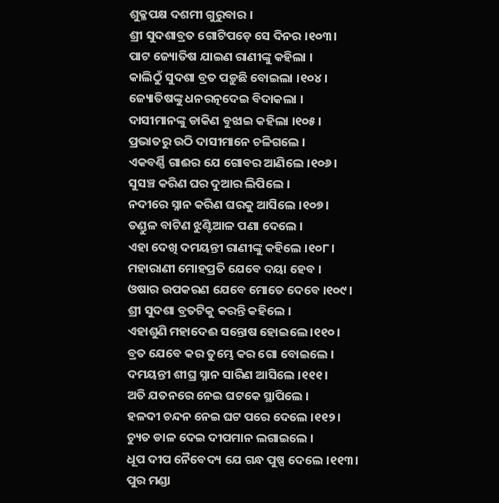ଶୁକ୍ଳପକ୍ଷ ଦଶମୀ ଗୁରୁବାର ।
ଶ୍ରୀ ସୁଦଶାବ୍ରତ ଗୋଟିପଡ଼େ ସେ ଦିନର ।୧୦୩।
ପାଟ ଜ୍ୟୋତିଷ ଯାଇଣ ରାଣୀଙ୍କୁ କହିଲା ।
କାଲିଠୁଁ ସୁଦଶା ବ୍ରତ ପଡ଼ୁଛି ବୋଇଲା ।୧୦୪।
ଜ୍ୟୋତିଷଙ୍କୁ ଧନରତ୍ନଦେଇ ବିଦାକଲା ।
ଦାସୀମାନଙ୍କୁ ଡାକିଣ ବୁଝାଇ କହିଲା ।୧୦୫।
ପ୍ରଭାତରୁ ଉଠି ଦାସୀମାନେ ଚଳିଗଲେ ।
ଏକବର୍ଣ୍ଣି ଗାଈର ଯେ ଗୋବର ଆଣିଲେ ।୧୦୬।
ସୁସଞ୍ଚ କରିଣ ଘର ଦୁଆର ଲିପିଲେ ।
ନଦୀରେ ସ୍ନାନ କରିଣ ଘରକୁ ଆସିଲେ ।୧୦୭।
ତଣ୍ଡୁଳ ବାଟିଣ ଝୁଣ୍ଟିଆଳ ପଣା ଦେଲେ ।
ଏହା ଦେଖି ଦମୟନ୍ତୀ ରାଣୀଙ୍କୁ କହିଲେ ।୧୦୮।
ମହାରାଣୀ ମୋହପ୍ରତି ଯେବେ ଦୟା ହେବ ।
ଓଷାର ଉପକରଣ ଯେବେ ମୋତେ ଦେବେ ।୧୦୯।
ଶ୍ରୀ ସୁଦଶା ବ୍ରତଟିକୁ କରନ୍ତି କହିଲେ ।
ଏହାଶୁଣି ମହାଦେଈ ସନ୍ତୋଷ ହୋଇଲେ ।୧୧୦।
ବ୍ରତ ଯେବେ କର ତୁମ୍ଭେ କର ଗୋ ବୋଇଲେ ।
ଦମୟନ୍ତୀ ଶୀଘ୍ର ସ୍ନାନ ସାରିଣ ଆସିଲେ ।୧୧୧।
ଅତି ଯତନରେ ନେଇ ଘଟକେ ସ୍ଥାପିଲେ ।
ହଳଦୀ ଚନ୍ଦନ ନେଇ ଘଟ ପରେ ଦେଲେ ।୧୧୨।
ଚ୍ୟୁତ ଡାଳ ଦେଇ ଦୀପମାନ ଲଗାଇଲେ ।
ଧୂପ ଦୀପ ନୈବେଦ୍ୟ ଯେ ଗନ୍ଧ ପୁଷ୍ପ ଦେଲେ ।୧୧୩।
ପୁର ମଣ୍ଡା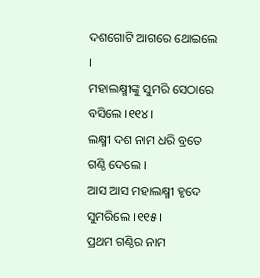ଦଶଗୋଟି ଆଗରେ ଥୋଇଲେ ।
ମହାଲକ୍ଷ୍ମୀଙ୍କୁ ସୁମରି ସେଠାରେ ବସିଲେ ।୧୧୪।
ଲକ୍ଷ୍ମୀ ଦଶ ନାମ ଧରି ବ୍ରତେ ଗଣ୍ଠି ଦେଲେ ।
ଆସ ଆସ ମହାଲକ୍ଷ୍ମୀ ହୃଦେ ସୁମରିଲେ ।୧୧୫।
ପ୍ରଥମ ଗଣ୍ଠିର ନାମ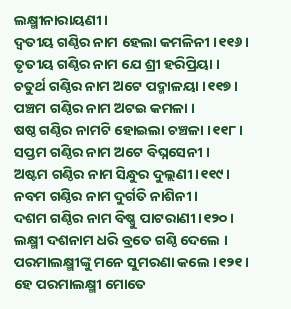ଲକ୍ଷ୍ମୀନାରାୟଣୀ ।
ଦ୍ୱତୀୟ ଗଣ୍ଠିର ନାମ ହେଲା କମଳିନୀ ।୧୧୬।
ତୃତୀୟ ଗଣ୍ଠିର ନାମ ଯେ ଶ୍ରୀ ହରିପ୍ରିୟା ।
ଚତୁର୍ଥ ଗଣ୍ଠିର ନାମ ଅଟେ ପଦ୍ମାଳୟା ।୧୧୭।
ପଞ୍ଚମ ଗଣ୍ଠିର ନାମ ଅଟଇ କମଳା ।
ଷଷ୍ଠ ଗଣ୍ଠିର ନାମଟି ହୋଇଲା ଚଞ୍ଚଳା ।୧୧୮।
ସପ୍ତମ ଗଣ୍ଠିର ନାମ ଅଟେ ବିଘ୍ନସେନୀ ।
ଅଷ୍ଟମ ଗଣ୍ଠିର ନାମ ସିନ୍ଧୁର ଦୁଲ୍ଲଣୀ ।୧୧୯।
ନବମ ଗଣ୍ଠିର ନାମ ଦୁର୍ଗତି ନାଶିନୀ ।
ଦଶମ ଗଣ୍ଠିର ନାମ ବିଷ୍ଣୁ ପାଟରାଣୀ ।୧୨୦।
ଲକ୍ଷ୍ମୀ ଦଶନାମ ଧରି ବ୍ରତେ ଗଣ୍ଠି ଦେଲେ ।
ପରମାଲକ୍ଷ୍ମୀଙ୍କୁ ମନେ ସୁମରଣା କଲେ ।୧୨୧।
ହେ ପରମାଲକ୍ଷ୍ମୀ ମୋତେ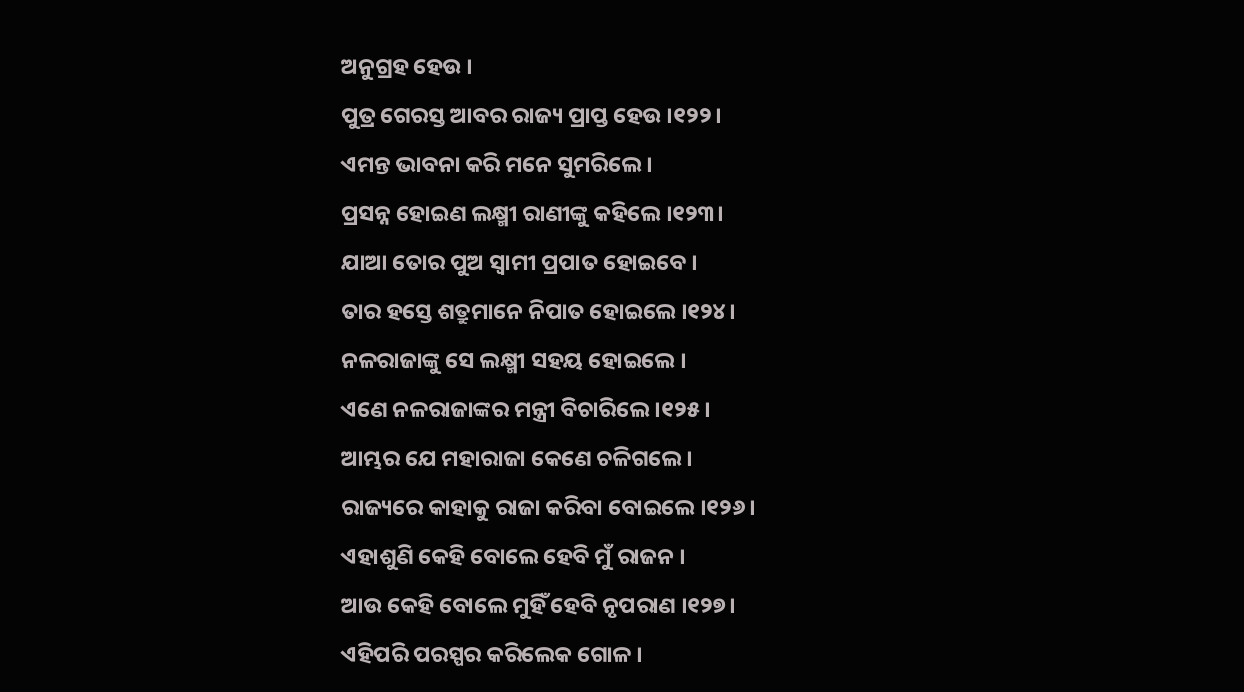ଅନୁଗ୍ରହ ହେଉ ।
ପୁତ୍ର ଗେରସ୍ତ ଆବର ରାଜ୍ୟ ପ୍ରାପ୍ତ ହେଉ ।୧୨୨।
ଏମନ୍ତ ଭାବନା କରି ମନେ ସୁମରିଲେ ।
ପ୍ରସନ୍ନ ହୋଇଣ ଲକ୍ଷ୍ମୀ ରାଣୀଙ୍କୁ କହିଲେ ।୧୨୩।
ଯାଆ ତୋର ପୁଅ ସ୍ୱାମୀ ପ୍ରପାତ ହୋଇବେ ।
ତାର ହସ୍ତେ ଶତ୍ରୁମାନେ ନିପାତ ହୋଇଲେ ।୧୨୪।
ନଳରାଜାଙ୍କୁ ସେ ଲକ୍ଷ୍ମୀ ସହୟ ହୋଇଲେ ।
ଏଣେ ନଳରାଜାଙ୍କର ମନ୍ତ୍ରୀ ବିଚାରିଲେ ।୧୨୫।
ଆମ୍ଭର ଯେ ମହାରାଜା କେଣେ ଚଳିଗଲେ ।
ରାଜ୍ୟରେ କାହାକୁ ରାଜା କରିବା ବୋଇଲେ ।୧୨୬।
ଏହାଶୁଣି କେହି ବୋଲେ ହେବି ମୁଁ ରାଜନ ।
ଆଉ କେହି ବୋଲେ ମୁହିଁ ହେବି ନୃପରାଣ ।୧୨୭।
ଏହିପରି ପରସ୍ପର କରିଲେକ ଗୋଳ ।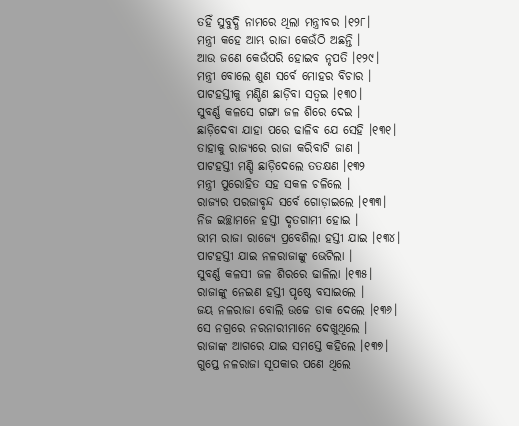ତହିଁ ସୁବୁଦ୍ଧି ନାମରେ ଥିଲା ମନ୍ତ୍ରୀବର ।୧୨୮।
ମନ୍ତ୍ରୀ କହେ ଆମ୍ଭ ରାଜା କେଉଁଠି ଅଛନ୍ତି ।
ଆଉ ଜଣେ କେଉଁପରି ହୋଇବ ନୃପତି ।୧୨୯।
ମନ୍ତ୍ରୀ ବୋଲେ ଶୁଣ ସର୍ବେ ମୋହର ବିଚାର ।
ପାଟହସ୍ତୀକୁ ମଣ୍ଡିଣ ଛାଡ଼ିବା ସତ୍ୱଇ ।୧୩୦।
ସୁବର୍ଣ୍ଣ କଳସେ ଗଙ୍ଗା ଜଳ ଶିରେ ଦେଇ ।
ଛାଡ଼ିଦେବା ଯାହା ପରେ ଢାଳିବ ଯେ ସେହି ।୧୩୧।
ତାହାକୁ ରାଜ୍ୟରେ ରାଜା କରିବାଟି ଜାଣ ।
ପାଟହସ୍ତୀ ମଣ୍ଡି ଛାଡ଼ିଦେଲେ ତତକ୍ଷଣ ।୧୩୨
ମନ୍ତ୍ରୀ ପୁରୋହିତ ସହ ସକଳ ଚଳିଲେ ।
ରାଜ୍ୟର ପରଜାବୃନ୍ଦ ସର୍ବେ ଗୋଡ଼ାଇଲେ ।୧୩୩।
ନିଜ ଇଚ୍ଛାମନେ ହସ୍ତୀ ଦୃତଗାମୀ ହୋଇ ।
ଭୀମ ରାଜା ରାଜ୍ୟେ ପ୍ରବେଶିଲା ହସ୍ତୀ ଯାଇ ।୧୩୪।
ପାଟହସ୍ତୀ ଯାଇ ନଳରାଜାଙ୍କୁ ଭେଟିଲା ।
ସୁବର୍ଣ୍ଣ କଳସୀ ଜଳ ଶିରରେ ଢାଳିଲା ।୧୩୫।
ରାଜାଙ୍କୁ ନେଇଣ ହସ୍ତୀ ପୃଷ୍ଠେ ବସାଇଲେ ।
ଜୟ ନଳରାଜା ବୋଲି ଉଚ୍ଚେ ଡାକ ଦେଲେ ।୧୩୬।
ସେ ନଗ୍ରରେ ନରନାରୀମାନେ ଦେଖୁଥିଲେ ।
ରାଜାଙ୍କ ଆଗରେ ଯାଇ ସମସ୍ତେ କହିଲେ ।୧୩୭।
ଗୁପ୍ତେ ନଳରାଜା ସୂପକାର ପଣେ ଥିଲେ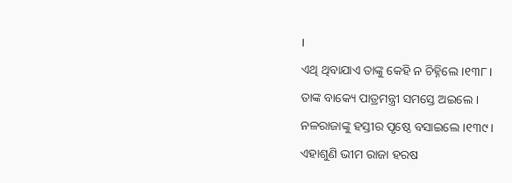।
ଏଥି ଥିବାଯାଏ ତାଙ୍କୁ କେହି ନ ଚିହ୍ନିଲେ ।୧୩୮।
ତାଙ୍କ ବାକ୍ୟେ ପାତ୍ରମନ୍ତ୍ରୀ ସମସ୍ତେ ଅଇଲେ ।
ନଳରାଜାଙ୍କୁ ହସ୍ତୀର ପୃଷ୍ଠେ ବସାଇଲେ ।୧୩୯।
ଏହାଶୁଣି ଭୀମ ରାଜା ହରଷ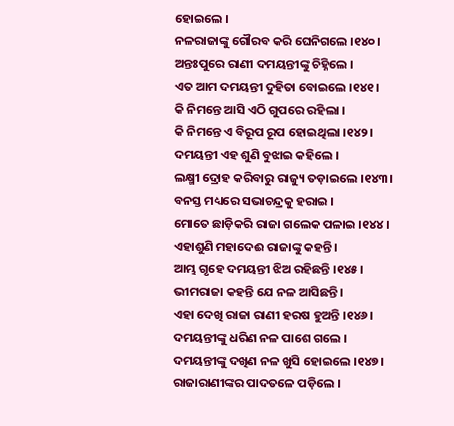ହୋଇଲେ ।
ନଳରାଜାଙ୍କୁ ଗୌରବ କରି ଘେନିଗଲେ ।୧୪୦।
ଅନ୍ତଃପୁରେ ରାଣୀ ଦମୟନ୍ତୀଙ୍କୁ ଚିହ୍ନିଲେ ।
ଏତ ଆମ ଦମୟନ୍ତୀ ଦୁହିତା ବୋଇଲେ ।୧୪୧।
କି ନିମନ୍ତେ ଆସି ଏଠି ଗୁପରେ ରହିଲା ।
କି ନିମନ୍ତେ ଏ ବିରୂପ ରୂପ ହୋଇଥିଲା ।୧୪୨।
ଦମୟନ୍ତୀ ଏହ ଶୁଣି ବୁଝାଇ କହିଲେ ।
ଲକ୍ଷ୍ମୀ ଦ୍ରୋହ କରିବାରୁ ରାଜ୍ୟୁ ତଡ଼ାଇଲେ ।୧୪୩।
ବନସ୍ତ ମଧ୍ୟରେ ସଭାଚନ୍ଦ୍ରକୁ ହରାଇ ।
ମୋତେ ଛାଡ଼ିକରି ରାଜା ଗଲେକ ପଳାଇ ।୧୪୪।
ଏହାଶୁଣି ମହାଦେଈ ରାଜାଙ୍କୁ କହନ୍ତି ।
ଆମ୍ଭ ଗୃହେ ଦମୟନ୍ତୀ ଝିଅ ରହିଛନ୍ତି ।୧୪୫।
ଭୀମରାଜା କହନ୍ତି ଯେ ନଳ ଆସିଛନ୍ତି ।
ଏହା ଦେଖି ରାଜା ରାଣୀ ହରଷ ହୁଅନ୍ତି ।୧୪୬।
ଦମୟନ୍ତୀଙ୍କୁ ଧରିଣ ନଳ ପାଶେ ଗଲେ ।
ଦମୟନ୍ତୀଙ୍କୁ ଦଖିଣ ନଳ ଖୁସି ହୋଇଲେ ।୧୪୭।
ରାଜାରାଣୀଙ୍କର ପାଦତଳେ ପଡ଼ିଲେ ।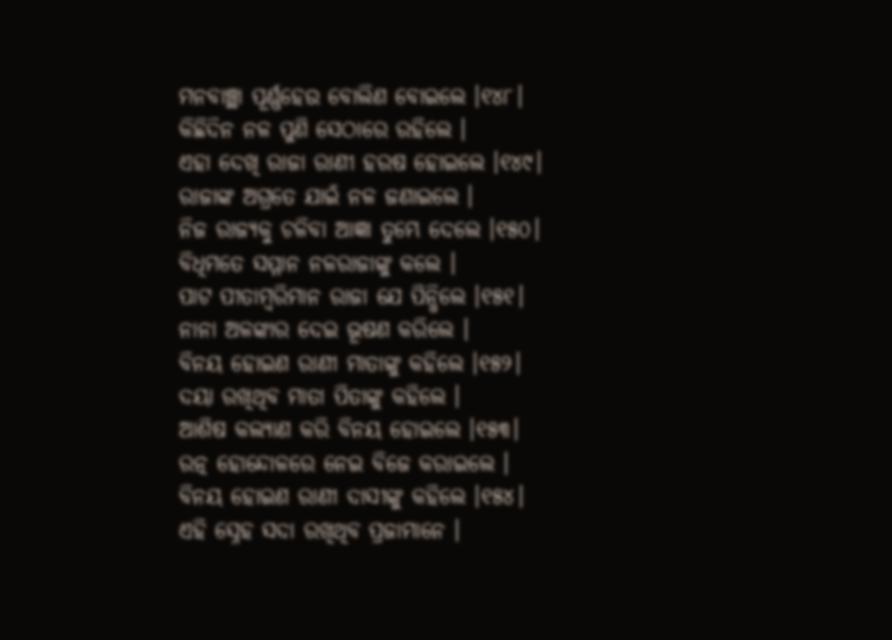ମନବାଞ୍ଛା ପୂର୍ଣ୍ଣହେଉ ବୋଲିଣ ବୋଇଲେ ।୧୪୮।
କିଛିଦିନ ନଳ ପୁଣି ସେଠାରେ ରହିଲେ ।
ଏହା ଦେଖି ରାଜା ରାଣୀ ହରଷ ହୋଇଲେ ।୧୪୯।
ରାଜାଙ୍କ ଅଗ୍ରତେ ଯାଇଁ ନଳ ଜଣାଇଲେ ।
ନିଜ ରାଜ୍ୟକୁ ଚଳିବା ଆଜ୍ଞା ତୁମ୍ଭେ ଦେଲେ ।୧୫୦।
ବିଧିମତେ ସମ୍ମାନ ନଳରାଜାଙ୍କୁ କଲେ ।
ପାଟ ପୀତାମ୍ବରିମାନ ରାଜା ଯେ ପିନ୍ଧିଲେ ।୧୫୧।
ନାନା ଅଳଙ୍କାର ଦେଇ ଭୂଷଣ କରିଲେ ।
ବିନୟ ହୋଇଣ ରାଣୀ ମାତାଙ୍କୁ କହିଲେ ।୧୫୨।
ଦୟା ରଖିଥିବ ମାତା ପିତାଙ୍କୁ କହିଲେ ।
ଆଶିଷ କଲ୍ୟାଣ କରି ବିନୟ ହୋଇଲେ ।୧୫୩।
ରତ୍ନ ହୋନ୍ଦୋଳରେ ନେଇ ବିଜେ କରାଇଲେ ।
ବିନୟ ହୋଇଣ ରାଣୀ ଦାସୀଙ୍କୁ କହିଲେ ।୧୫୪।
ଏହି ସ୍ନେହ ସଦା ରଖିଥିବ ପ୍ରଜାମାନେ ।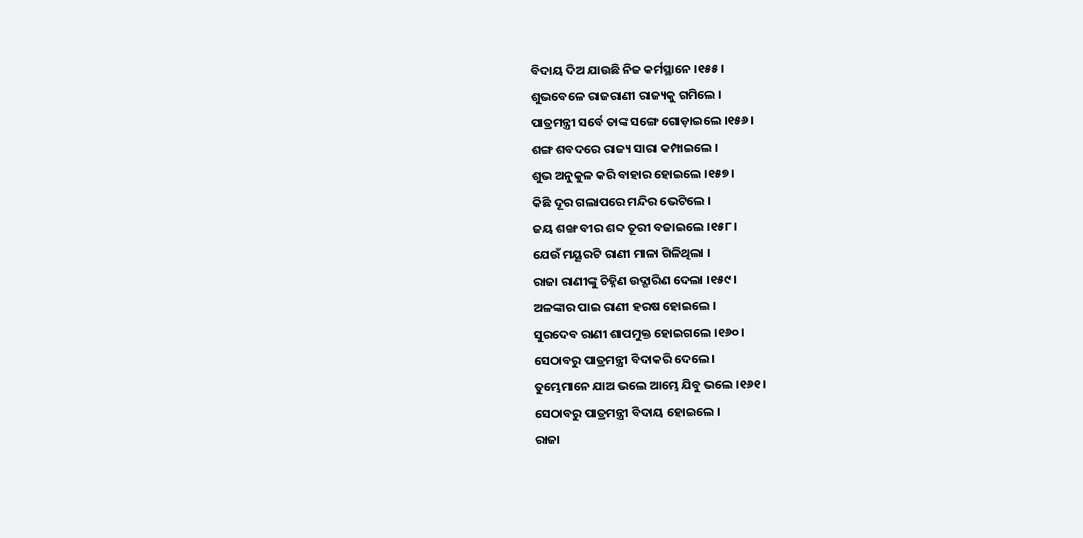ବିଦାୟ ଦିଅ ଯାଉଛି ନିଜ କର୍ମସ୍ଥାନେ ।୧୫୫।
ଶୁଭବେଳେ ରାଜରାଣୀ ରାଜ୍ୟକୁ ଗମିଲେ ।
ପାତ୍ରମନ୍ତ୍ରୀ ସର୍ବେ ତାଙ୍କ ସଙ୍ଗେ ଗୋଡ଼ାଇଲେ ।୧୫୬।
ଶଙ୍ଗ ଶବଦରେ ରାଜ୍ୟ ସାରା କମ୍ପାଇଲେ ।
ଶୁଭ ଅନୁକୁଳ କରି ବାହାର ହୋଇଲେ ।୧୫୭।
କିଛି ଦୂର ଗଲାପରେ ମନ୍ଦିର ଭେଟିଲେ ।
ଜୟ ଶଙ୍ଖ ବୀର ଶବ୍ଦ ତୂରୀ ବଜାଇଲେ ।୧୫୮।
ଯେଉଁ ମୟୂରଟି ରାଣୀ ମାଳା ଗିଳିଥିଲା ।
ରାଜା ରାଣୀଙ୍କୁ ଚିହ୍ନିଣ ଉଦ୍ଗାରିଣ ଦେଲା ।୧୫୯।
ଅଳଙ୍କାର ପାଇ ରାଣୀ ହରଷ ହୋଇଲେ ।
ସୁରଦେବ ରାଣୀ ଶାପମୁକ୍ତ ହୋଇଗଲେ ।୧୬୦।
ସେଠାବରୁ ପାତ୍ରମନ୍ତ୍ରୀ ବିଦାକରି ଦେଲେ ।
ତୁମ୍ଭେମାନେ ଯାଅ ଭଲେ ଆମ୍ଭେ ଯିବୁ ଭଲେ ।୧୬୧।
ସେଠାବରୁ ପାତ୍ରମନ୍ତ୍ରୀ ବିଦାୟ ହୋଇଲେ ।
ରାଜା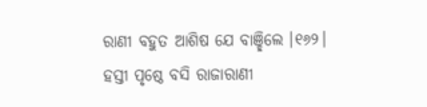ରାଣୀ ବହୁତ ଆଶିଷ ଯେ ବାଞ୍ଛିଲେ ।୧୬୨।
ହସ୍ତୀ ପୃଷ୍ଠେ ବସି ରାଜାରାଣୀ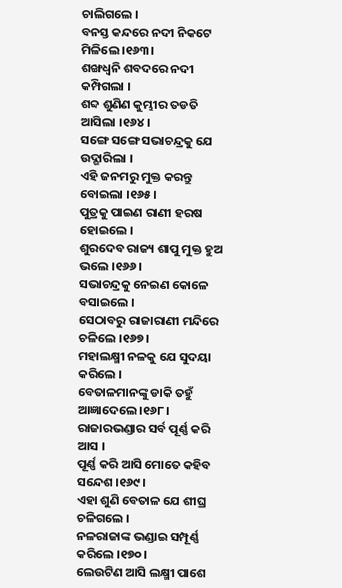ଚାଲିଗଲେ ।
ବନସ୍ତ କନ୍ଦରେ ନଦୀ ନିକଟେ ମିଳିଲେ ।୧୬୩।
ଶଙ୍ଖଧ୍ୱନି ଶବଦରେ ନଦୀ କମ୍ପିଗଲା ।
ଶବ୍ଦ ଶୁଣିଣ କୁମ୍ଭୀର ତଡତି ଆସିଲା ।୧୬୪।
ସଙ୍ଗେ ସଙ୍ଗେ ସଭାଚନ୍ଦ୍ରକୁ ଯେ ଉଦ୍ଗାରିଲା ।
ଏହି ଜନମରୁ ମୁକ୍ତ କରନ୍ତୁ ବୋଇଲା ।୧୬୫।
ପୁତ୍ରକୁ ପାଇଣ ରାଣୀ ହରଷ ହୋଇଲେ ।
ଶୁରଦେବ ରାଜ୍ୟ ଶାପୁ ମୁକ୍ତ ହୁଅ ଭଲେ ।୧୬୬।
ସଭାଚନ୍ଦ୍ରକୁ ନେଇଣ କୋଳେ ବସାଇଲେ ।
ସେଠାବରୁ ରାଜାରାଣୀ ମନ୍ଦିରେ ଚଳିଲେ ।୧୬୭।
ମହାଲକ୍ଷ୍ମୀ ନଳକୁ ଯେ ସୁଦୟା କରିଲେ ।
ବେତାଳମାନଙ୍କୁ ଡାକି ତହୁଁ ଆଜ୍ଞାଦେଲେ ।୧୬୮।
ରାଜାରଭଣ୍ଡାର ସର୍ବ ପୂର୍ଣ୍ଣ କରି ଆସ ।
ପୂର୍ଣ୍ଣ କରି ଆସି ମୋତେ କହିବ ସନ୍ଦେଶ ।୧୬୯।
ଏହା ଶୁଣି ବେତାଳ ଯେ ଶୀଘ୍ର ଚଳିଗଲେ ।
ନଳରାଜାଙ୍କ ଭଣ୍ଡାଇ ସମ୍ପୂର୍ଣ୍ଣ କରିଲେ ।୧୭୦।
ଲେଉଟିଣ ଆସି ଲକ୍ଷ୍ମୀ ପାଶେ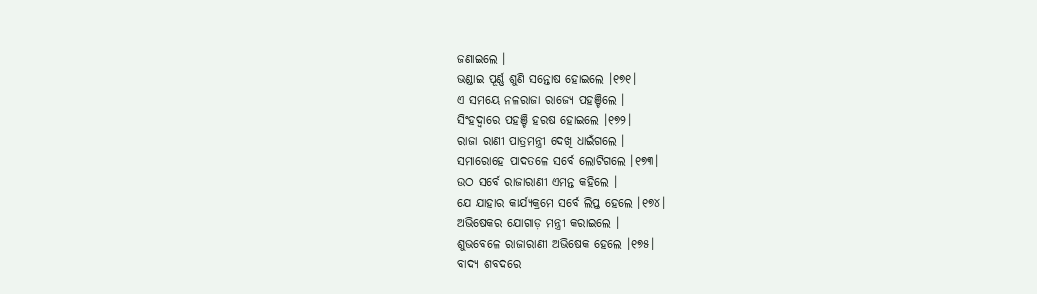ଜଣାଇଲେ ।
ଭଣ୍ଡାଇ ପୂର୍ଣ୍ଣ ଶୁଣି ସନ୍ତୋଷ ହୋଇଲେ ।୧୭୧।
ଏ ସମୟେ ନଳରାଜା ରାଜ୍ୟେ ପହଞ୍ଚିଲେ ।
ସିଂହଦ୍ୱାରେ ପହଞ୍ଚି ହରଷ ହୋଇଲେ ।୧୭୨।
ରାଜା ରାଣୀ ପାତ୍ରମନ୍ତ୍ରୀ ଦେଖି ଧାଇଁଗଲେ ।
ସମାରୋହେ ପାଦତଳେ ସର୍ବେ ଲୋଟିଗଲେ ।୧୭୩।
ଉଠ ସର୍ବେ ରାଜାରାଣୀ ଏମନ୍ତ କହିଲେ ।
ଯେ ଯାହାର କାର୍ଯ୍ୟକ୍ରମେ ସର୍ବେ ଲିପ୍ତ ହେଲେ ।୧୭୪।
ଅଭିଷେକର ଯୋଗାଡ଼ ମନ୍ତ୍ରୀ କରାଇଲେ ।
ଶୁଭବେଳେ ରାଜାରାଣୀ ଅଭିଷେକ ହେଲେ ।୧୭୫।
ବାଦ୍ୟ ଶବଦରେ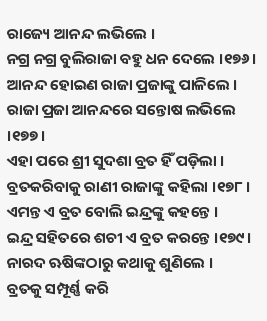ରାଜ୍ୟେ ଆନନ୍ଦ ଲଭିଲେ ।
ନଗ୍ର ନଗ୍ର ବୁଲିରାଜା ବହୁ ଧନ ଦେଲେ ।୧୭୬।
ଆନନ୍ଦ ହୋଇଣ ରାଜା ପ୍ରଜାଙ୍କୁ ପାଳିଲେ ।
ରାଜା ପ୍ରଜା ଆନନ୍ଦରେ ସନ୍ତୋଷ ଲଭିଲେ ।୧୭୭।
ଏହା ପରେ ଶ୍ରୀ ସୁଦଶା ବ୍ରତ ହିଁ ପଡ଼ିଲା ।
ବ୍ରତକରିବାକୁ ରାଣୀ ରାଜାଙ୍କୁ କହିଲା ।୧୭୮।
ଏମନ୍ତ ଏ ବ୍ରତ ବୋଲି ଇନ୍ଦ୍ରଙ୍କୁ କହନ୍ତେ ।
ଇନ୍ଦ୍ର ସହିତରେ ଶଚୀ ଏ ବ୍ରତ କରନ୍ତେ ।୧୭୯।
ନାରଦ ଋଷିଙ୍କଠାରୁ କଥାକୁ ଶୁଣିଲେ ।
ବ୍ରତକୁ ସମ୍ପୂର୍ଣ୍ଣ କରି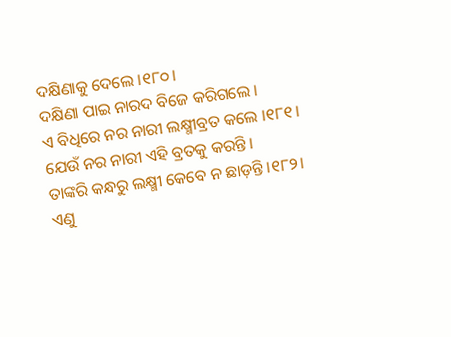ଦକ୍ଷିଣାକୁ ଦେଲେ ।୧୮୦।
ଦକ୍ଷିଣା ପାଇ ନାରଦ ବିଜେ କରିଗଲେ ।
ଏ ବିଧିରେ ନର ନାରୀ ଲକ୍ଷ୍ମୀବ୍ରତ କଲେ ।୧୮୧।
ଯେଉଁ ନର ନାରୀ ଏହି ବ୍ରତକୁ କରନ୍ତି ।
ତାଙ୍କରି କନ୍ଧରୁ ଲକ୍ଷ୍ମୀ କେବେ ନ ଛାଡ଼ନ୍ତି ।୧୮୨।
ଏଣୁ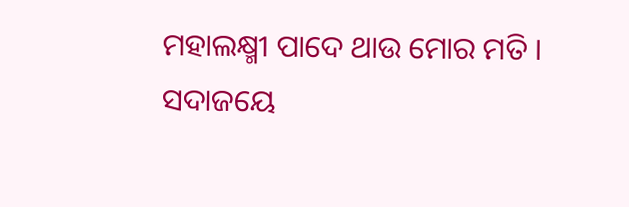ମହାଲକ୍ଷ୍ମୀ ପାଦେ ଥାଉ ମୋର ମତି ।
ସଦାଜୟେ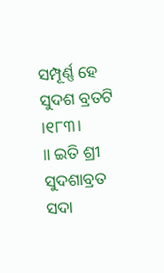ସମ୍ପୂର୍ଣ୍ଣ ହେ ସୁଦଶ ବ୍ରତଟି ।୧୮୩।
॥ ଇତି ଶ୍ରୀ ସୁଦଶାବ୍ରତ ସଦା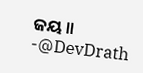ଜୟ ॥
-@DevDrath